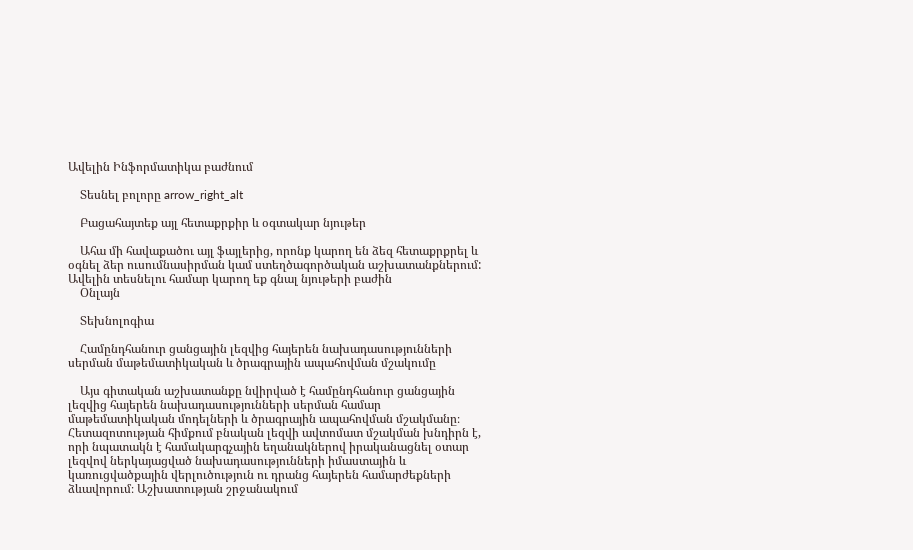Ավելին Ինֆորմատիկա բաժնում

    Տեսնել բոլորը arrow_right_alt

    Բացահայտեք այլ հետաքրքիր և օգտակար նյութեր

    Ահա մի հավաքածու այլ ֆայլերից, որոնք կարող են ձեզ հետաքրքրել և օգնել ձեր ուսումնասիրման կամ ստեղծագործական աշխատանքներում: Ավելին տեսնելու համար կարող եք գնալ նյութերի բաժին
    Օնլայն

    Տեխնոլոգիա

    Համընդհանուր ցանցային լեզվից հայերեն նախադասությունների սերման մաթեմատիկական և ծրագրային ապահովման մշակումը

    Այս գիտական աշխատանքը նվիրված է համընդհանուր ցանցային լեզվից հայերեն նախադասությունների սերման համար մաթեմատիկական մոդելների և ծրագրային ապահովման մշակմանը։ Հետազոտության հիմքում բնական լեզվի ավտոմատ մշակման խնդիրն է, որի նպատակն է համակարգչային եղանակներով իրականացնել օտար լեզվով ներկայացված նախադասությունների իմաստային և կառուցվածքային վերլուծություն ու դրանց հայերեն համարժեքների ձևավորում։ Աշխատության շրջանակում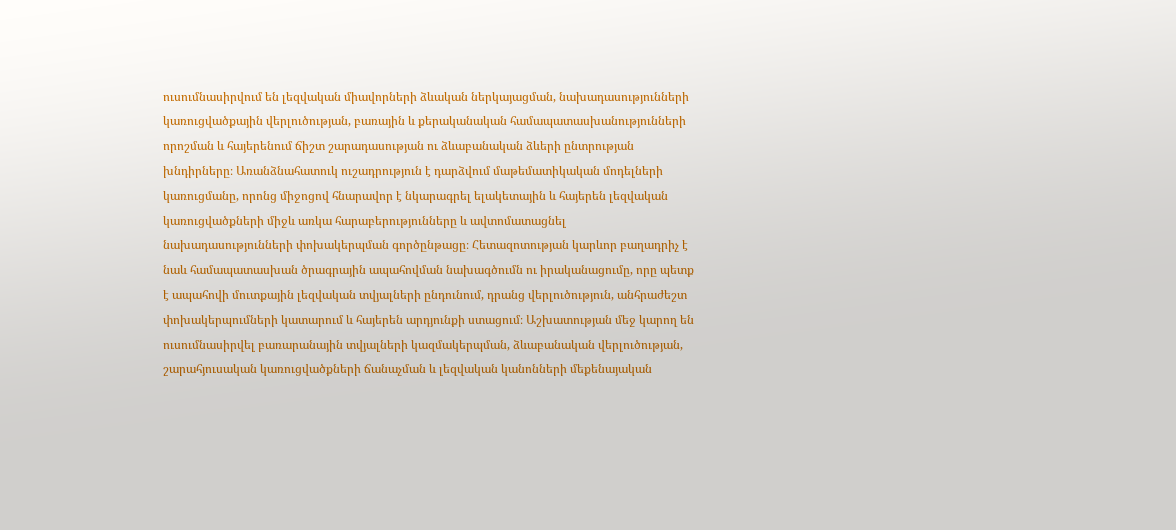ուսումնասիրվում են լեզվական միավորների ձևական ներկայացման, նախադասությունների կառուցվածքային վերլուծության, բառային և քերականական համապատասխանությունների որոշման և հայերենում ճիշտ շարադասության ու ձևաբանական ձևերի ընտրության խնդիրները։ Առանձնահատուկ ուշադրություն է դարձվում մաթեմատիկական մոդելների կառուցմանը, որոնց միջոցով հնարավոր է նկարագրել ելակետային և հայերեն լեզվական կառուցվածքների միջև առկա հարաբերությունները և ավտոմատացնել նախադասությունների փոխակերպման գործընթացը։ Հետազոտության կարևոր բաղադրիչ է նաև համապատասխան ծրագրային ապահովման նախագծումն ու իրականացումը, որը պետք է ապահովի մուտքային լեզվական տվյալների ընդունում, դրանց վերլուծություն, անհրաժեշտ փոխակերպումների կատարում և հայերեն արդյունքի ստացում։ Աշխատության մեջ կարող են ուսումնասիրվել բառարանային տվյալների կազմակերպման, ձևաբանական վերլուծության, շարահյուսական կառուցվածքների ճանաչման և լեզվական կանոնների մեքենայական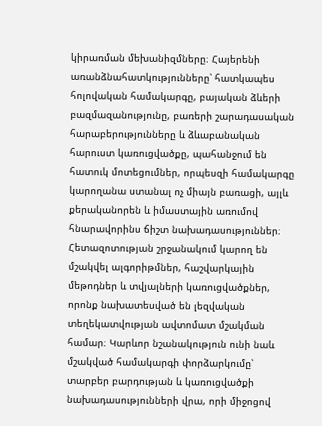կիրառման մեխանիզմները։ Հայերենի առանձնահատկությունները՝ հատկապես հոլովական համակարգը, բայական ձևերի բազմազանությունը, բառերի շարադասական հարաբերությունները և ձևաբանական հարուստ կառուցվածքը, պահանջում են հատուկ մոտեցումներ, որպեսզի համակարգը կարողանա ստանալ ոչ միայն բառացի, այլև քերականորեն և իմաստային առումով հնարավորինս ճիշտ նախադասություններ։ Հետազոտության շրջանակում կարող են մշակվել ալգորիթմներ, հաշվարկային մեթոդներ և տվյալների կառուցվածքներ, որոնք նախատեսված են լեզվական տեղեկատվության ավտոմատ մշակման համար։ Կարևոր նշանակություն ունի նաև մշակված համակարգի փորձարկումը՝ տարբեր բարդության և կառուցվածքի նախադասությունների վրա, որի միջոցով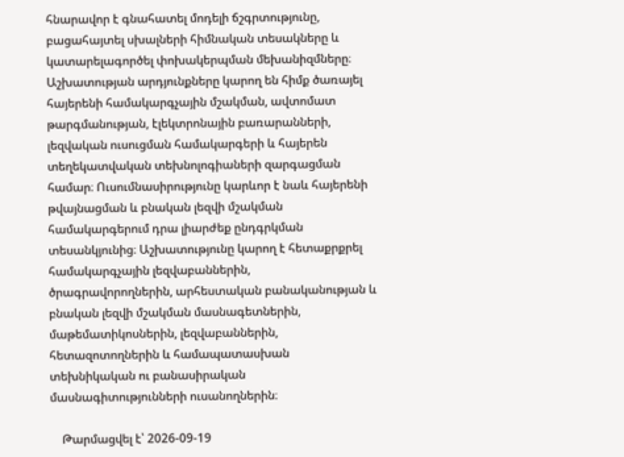հնարավոր է գնահատել մոդելի ճշգրտությունը, բացահայտել սխալների հիմնական տեսակները և կատարելագործել փոխակերպման մեխանիզմները։ Աշխատության արդյունքները կարող են հիմք ծառայել հայերենի համակարգչային մշակման, ավտոմատ թարգմանության, էլեկտրոնային բառարանների, լեզվական ուսուցման համակարգերի և հայերեն տեղեկատվական տեխնոլոգիաների զարգացման համար։ Ուսումնասիրությունը կարևոր է նաև հայերենի թվայնացման և բնական լեզվի մշակման համակարգերում դրա լիարժեք ընդգրկման տեսանկյունից։ Աշխատությունը կարող է հետաքրքրել համակարգչային լեզվաբաններին, ծրագրավորողներին, արհեստական բանականության և բնական լեզվի մշակման մասնագետներին, մաթեմատիկոսներին, լեզվաբաններին, հետազոտողներին և համապատասխան տեխնիկական ու բանասիրական մասնագիտությունների ուսանողներին։

    Թարմացվել է՝ 2026-09-19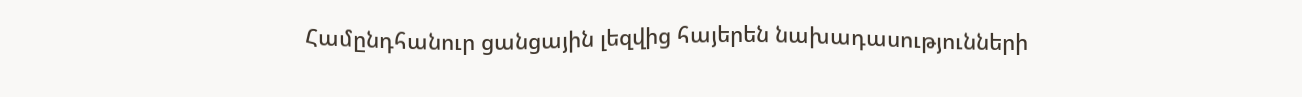Համընդհանուր ցանցային լեզվից հայերեն նախադասությունների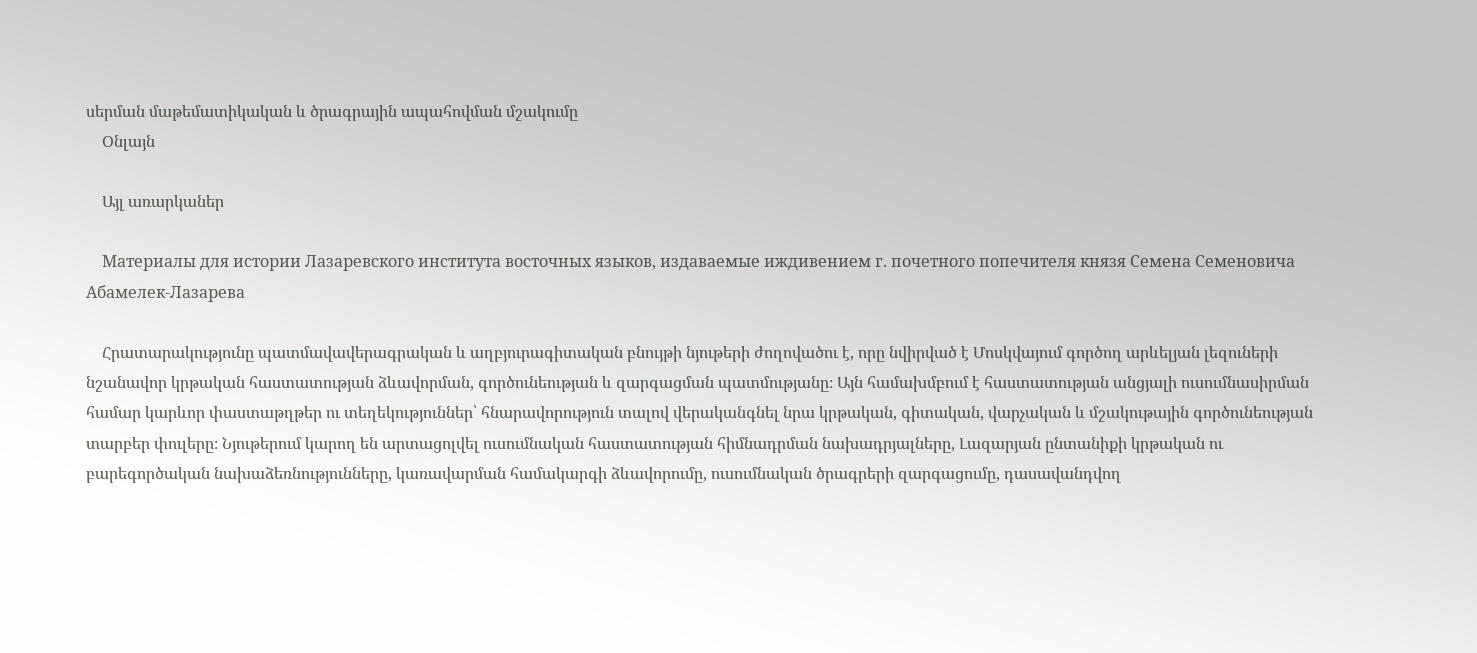սերման մաթեմատիկական և ծրագրային ապահովման մշակումը
    Օնլայն

    Այլ առարկաներ

    Материалы для истории Лазаревского института восточных языков, издаваемые иждивением г. почетного попечителя князя Семена Семеновича Абамелек-Лазарева

    Հրատարակությունը պատմավավերագրական և աղբյուրագիտական բնույթի նյութերի ժողովածու է, որը նվիրված է Մոսկվայում գործող արևելյան լեզուների նշանավոր կրթական հաստատության ձևավորման, գործունեության և զարգացման պատմությանը։ Այն համախմբում է հաստատության անցյալի ուսումնասիրման համար կարևոր փաստաթղթեր ու տեղեկություններ՝ հնարավորություն տալով վերականգնել նրա կրթական, գիտական, վարչական և մշակութային գործունեության տարբեր փուլերը։ Նյութերում կարող են արտացոլվել ուսումնական հաստատության հիմնադրման նախադրյալները, Լազարյան ընտանիքի կրթական ու բարեգործական նախաձեռնությունները, կառավարման համակարգի ձևավորումը, ուսումնական ծրագրերի զարգացումը, դասավանդվող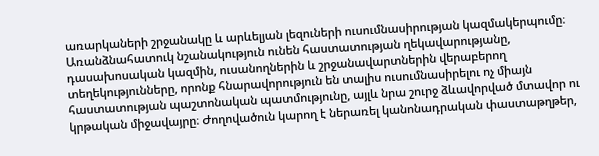առարկաների շրջանակը և արևելյան լեզուների ուսումնասիրության կազմակերպումը։ Առանձնահատուկ նշանակություն ունեն հաստատության ղեկավարությանը, դասախոսական կազմին, ուսանողներին և շրջանավարտներին վերաբերող տեղեկությունները, որոնք հնարավորություն են տալիս ուսումնասիրելու ոչ միայն հաստատության պաշտոնական պատմությունը, այլև նրա շուրջ ձևավորված մտավոր ու կրթական միջավայրը։ Ժողովածուն կարող է ներառել կանոնադրական փաստաթղթեր,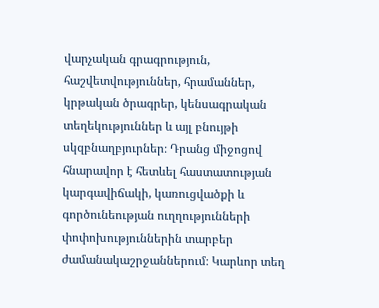վարչական գրագրություն, հաշվետվություններ, հրամաններ, կրթական ծրագրեր, կենսագրական տեղեկություններ և այլ բնույթի սկզբնաղբյուրներ։ Դրանց միջոցով հնարավոր է հետևել հաստատության կարգավիճակի, կառուցվածքի և գործունեության ուղղությունների փոփոխություններին տարբեր ժամանակաշրջաններում։ Կարևոր տեղ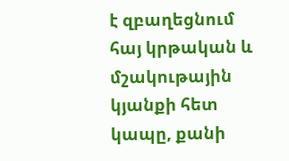է զբաղեցնում հայ կրթական և մշակութային կյանքի հետ կապը, քանի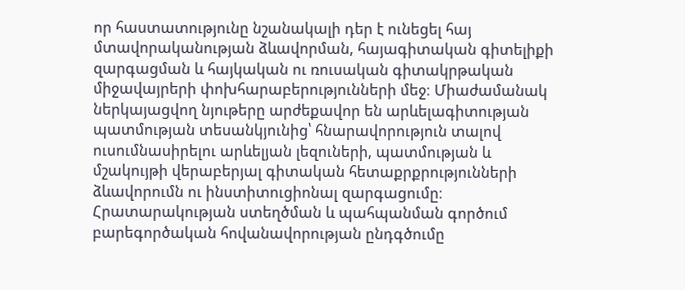որ հաստատությունը նշանակալի դեր է ունեցել հայ մտավորականության ձևավորման, հայագիտական գիտելիքի զարգացման և հայկական ու ռուսական գիտակրթական միջավայրերի փոխհարաբերությունների մեջ։ Միաժամանակ ներկայացվող նյութերը արժեքավոր են արևելագիտության պատմության տեսանկյունից՝ հնարավորություն տալով ուսումնասիրելու արևելյան լեզուների, պատմության և մշակույթի վերաբերյալ գիտական հետաքրքրությունների ձևավորումն ու ինստիտուցիոնալ զարգացումը։ Հրատարակության ստեղծման և պահպանման գործում բարեգործական հովանավորության ընդգծումը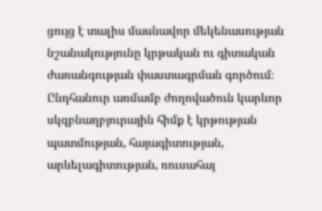ցույց է տալիս մասնավոր մեկենասության նշանակությունը կրթական ու գիտական ժառանգության փաստագրման գործում։ Ընդհանուր առմամբ ժողովածուն կարևոր սկզբնաղբյուրային հիմք է կրթության պատմության, հայագիտության, արևելագիտության, ռուսահայ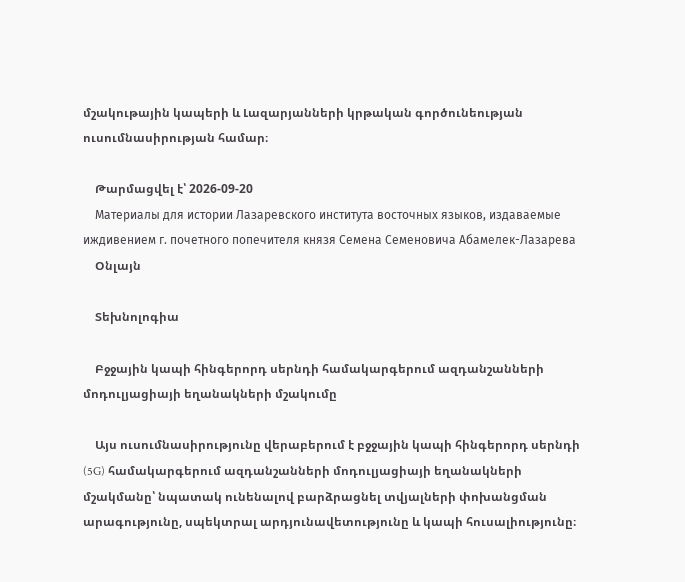մշակութային կապերի և Լազարյանների կրթական գործունեության ուսումնասիրության համար։

    Թարմացվել է՝ 2026-09-20
    Материалы для истории Лазаревского института восточных языков, издаваемые иждивением г. почетного попечителя князя Семена Семеновича Абамелек-Лазарева
    Օնլայն

    Տեխնոլոգիա

    Բջջային կապի հինգերորդ սերնդի համակարգերում ազդանշանների մոդուլյացիայի եղանակների մշակումը

    Այս ուսումնասիրությունը վերաբերում է բջջային կապի հինգերորդ սերնդի (5G) համակարգերում ազդանշանների մոդուլյացիայի եղանակների մշակմանը՝ նպատակ ունենալով բարձրացնել տվյալների փոխանցման արագությունը, սպեկտրալ արդյունավետությունը և կապի հուսալիությունը։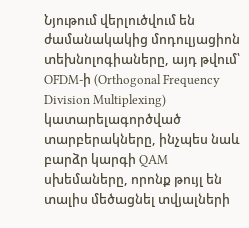Նյութում վերլուծվում են ժամանակակից մոդուլյացիոն տեխնոլոգիաները, այդ թվում՝ OFDM-ի (Orthogonal Frequency Division Multiplexing) կատարելագործված տարբերակները, ինչպես նաև բարձր կարգի QAM սխեմաները, որոնք թույլ են տալիս մեծացնել տվյալների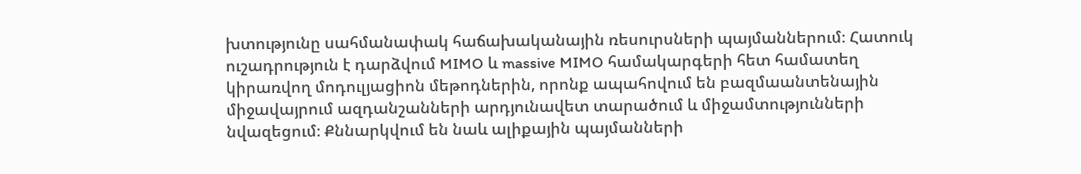խտությունը սահմանափակ հաճախականային ռեսուրսների պայմաններում։ Հատուկ ուշադրություն է դարձվում MIMO և massive MIMO համակարգերի հետ համատեղ կիրառվող մոդուլյացիոն մեթոդներին, որոնք ապահովում են բազմաանտենային միջավայրում ազդանշանների արդյունավետ տարածում և միջամտությունների նվազեցում։ Քննարկվում են նաև ալիքային պայմանների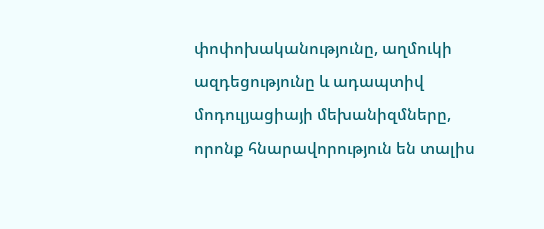փոփոխականությունը, աղմուկի ազդեցությունը և ադապտիվ մոդուլյացիայի մեխանիզմները, որոնք հնարավորություն են տալիս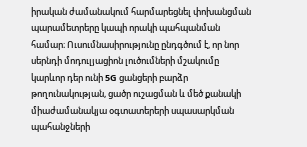իրական ժամանակում հարմարեցնել փոխանցման պարամետրերը կապի որակի պահպանման համար։ Ուսումնասիրությունը ընդգծում է, որ նոր սերնդի մոդուլյացիոն լուծումների մշակումը կարևոր դեր ունի 5G ցանցերի բարձր թողունակության, ցածր ուշացման և մեծ քանակի միաժամանակյա օգտատերերի սպասարկման պահանջների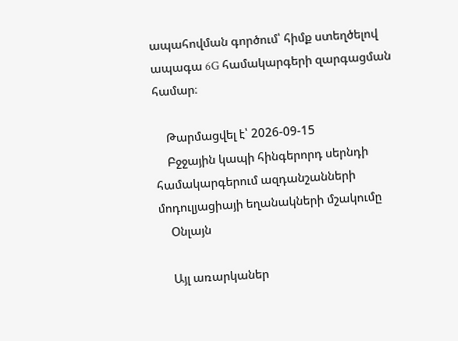ապահովման գործում՝ հիմք ստեղծելով ապագա 6G համակարգերի զարգացման համար։

    Թարմացվել է՝ 2026-09-15
    Բջջային կապի հինգերորդ սերնդի համակարգերում ազդանշանների մոդուլյացիայի եղանակների մշակումը
    Օնլայն

    Այլ առարկաներ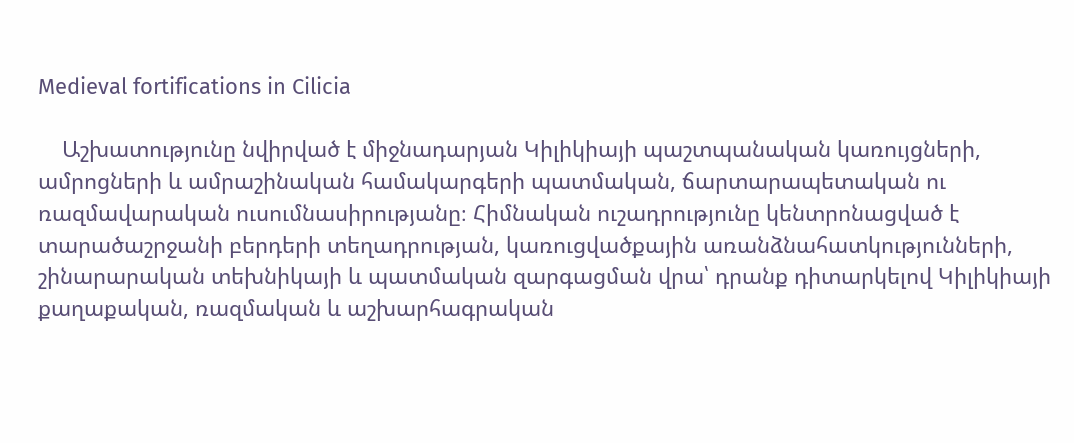Medieval fortifications in Cilicia

    Աշխատությունը նվիրված է միջնադարյան Կիլիկիայի պաշտպանական կառույցների, ամրոցների և ամրաշինական համակարգերի պատմական, ճարտարապետական ու ռազմավարական ուսումնասիրությանը։ Հիմնական ուշադրությունը կենտրոնացված է տարածաշրջանի բերդերի տեղադրության, կառուցվածքային առանձնահատկությունների, շինարարական տեխնիկայի և պատմական զարգացման վրա՝ դրանք դիտարկելով Կիլիկիայի քաղաքական, ռազմական և աշխարհագրական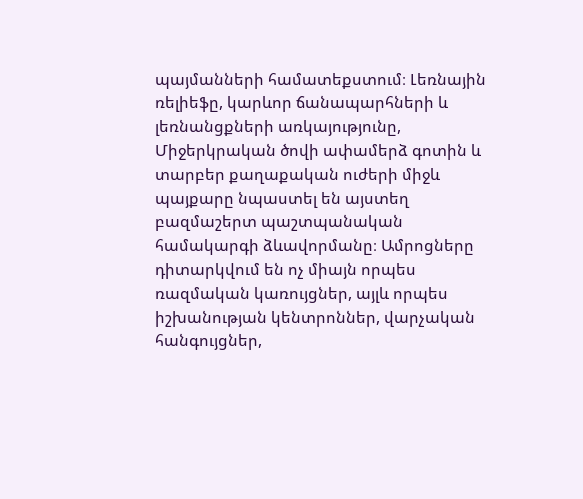պայմանների համատեքստում։ Լեռնային ռելիեֆը, կարևոր ճանապարհների և լեռնանցքների առկայությունը, Միջերկրական ծովի ափամերձ գոտին և տարբեր քաղաքական ուժերի միջև պայքարը նպաստել են այստեղ բազմաշերտ պաշտպանական համակարգի ձևավորմանը։ Ամրոցները դիտարկվում են ոչ միայն որպես ռազմական կառույցներ, այլև որպես իշխանության կենտրոններ, վարչական հանգույցներ,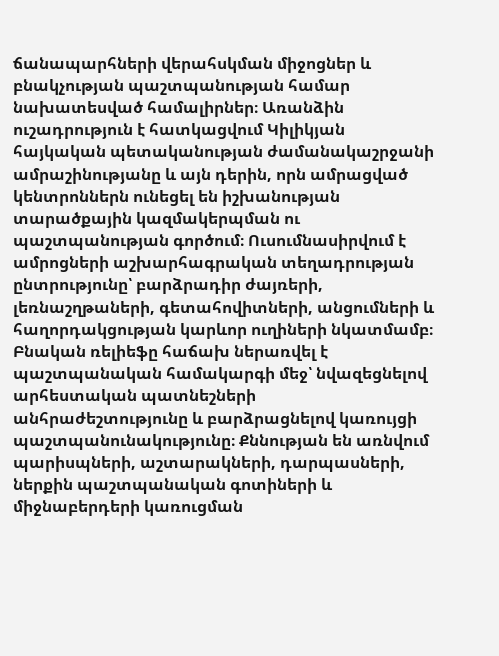ճանապարհների վերահսկման միջոցներ և բնակչության պաշտպանության համար նախատեսված համալիրներ։ Առանձին ուշադրություն է հատկացվում Կիլիկյան հայկական պետականության ժամանակաշրջանի ամրաշինությանը և այն դերին, որն ամրացված կենտրոններն ունեցել են իշխանության տարածքային կազմակերպման ու պաշտպանության գործում։ Ուսումնասիրվում է ամրոցների աշխարհագրական տեղադրության ընտրությունը՝ բարձրադիր ժայռերի, լեռնաշղթաների, գետահովիտների, անցումների և հաղորդակցության կարևոր ուղիների նկատմամբ։ Բնական ռելիեֆը հաճախ ներառվել է պաշտպանական համակարգի մեջ՝ նվազեցնելով արհեստական պատնեշների անհրաժեշտությունը և բարձրացնելով կառույցի պաշտպանունակությունը։ Քննության են առնվում պարիսպների, աշտարակների, դարպասների, ներքին պաշտպանական գոտիների և միջնաբերդերի կառուցման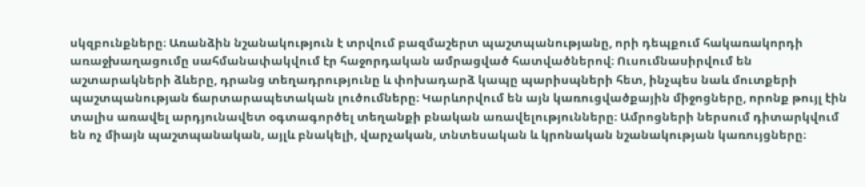սկզբունքները։ Առանձին նշանակություն է տրվում բազմաշերտ պաշտպանությանը, որի դեպքում հակառակորդի առաջխաղացումը սահմանափակվում էր հաջորդական ամրացված հատվածներով։ Ուսումնասիրվում են աշտարակների ձևերը, դրանց տեղադրությունը և փոխադարձ կապը պարիսպների հետ, ինչպես նաև մուտքերի պաշտպանության ճարտարապետական լուծումները։ Կարևորվում են այն կառուցվածքային միջոցները, որոնք թույլ էին տալիս առավել արդյունավետ օգտագործել տեղանքի բնական առավելությունները։ Ամրոցների ներսում դիտարկվում են ոչ միայն պաշտպանական, այլև բնակելի, վարչական, տնտեսական և կրոնական նշանակության կառույցները։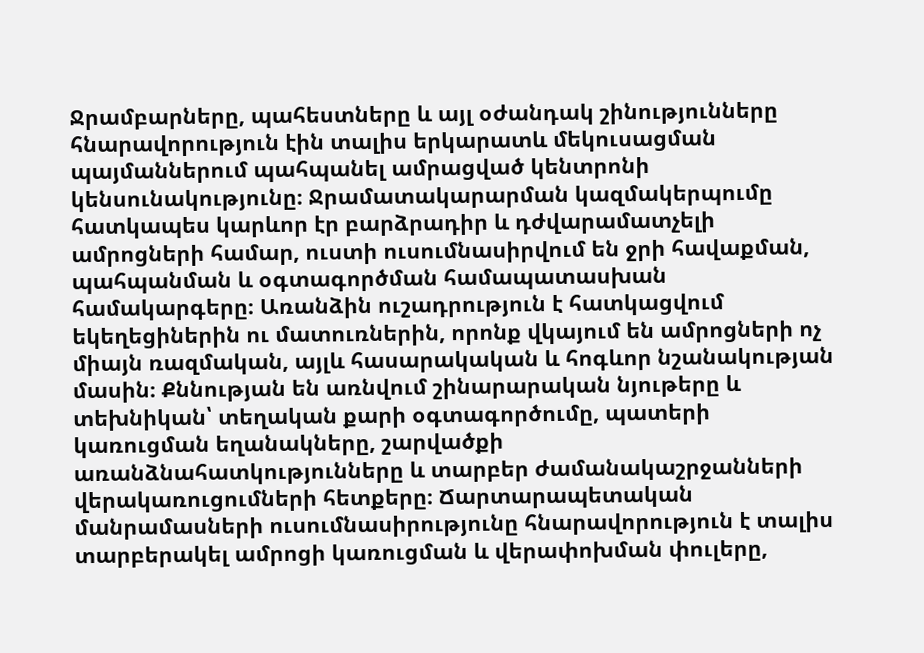Ջրամբարները, պահեստները և այլ օժանդակ շինությունները հնարավորություն էին տալիս երկարատև մեկուսացման պայմաններում պահպանել ամրացված կենտրոնի կենսունակությունը։ Ջրամատակարարման կազմակերպումը հատկապես կարևոր էր բարձրադիր և դժվարամատչելի ամրոցների համար, ուստի ուսումնասիրվում են ջրի հավաքման, պահպանման և օգտագործման համապատասխան համակարգերը։ Առանձին ուշադրություն է հատկացվում եկեղեցիներին ու մատուռներին, որոնք վկայում են ամրոցների ոչ միայն ռազմական, այլև հասարակական և հոգևոր նշանակության մասին։ Քննության են առնվում շինարարական նյութերը և տեխնիկան՝ տեղական քարի օգտագործումը, պատերի կառուցման եղանակները, շարվածքի առանձնահատկությունները և տարբեր ժամանակաշրջանների վերակառուցումների հետքերը։ Ճարտարապետական մանրամասների ուսումնասիրությունը հնարավորություն է տալիս տարբերակել ամրոցի կառուցման և վերափոխման փուլերը,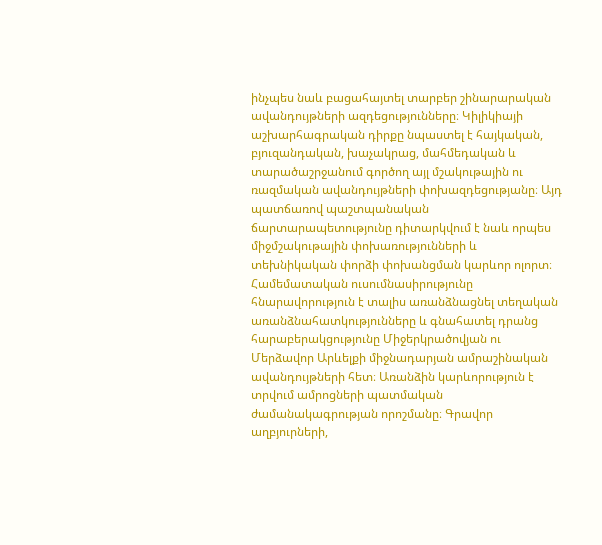ինչպես նաև բացահայտել տարբեր շինարարական ավանդույթների ազդեցությունները։ Կիլիկիայի աշխարհագրական դիրքը նպաստել է հայկական, բյուզանդական, խաչակրաց, մահմեդական և տարածաշրջանում գործող այլ մշակութային ու ռազմական ավանդույթների փոխազդեցությանը։ Այդ պատճառով պաշտպանական ճարտարապետությունը դիտարկվում է նաև որպես միջմշակութային փոխառությունների և տեխնիկական փորձի փոխանցման կարևոր ոլորտ։ Համեմատական ուսումնասիրությունը հնարավորություն է տալիս առանձնացնել տեղական առանձնահատկությունները և գնահատել դրանց հարաբերակցությունը Միջերկրածովյան ու Մերձավոր Արևելքի միջնադարյան ամրաշինական ավանդույթների հետ։ Առանձին կարևորություն է տրվում ամրոցների պատմական ժամանակագրության որոշմանը։ Գրավոր աղբյուրների,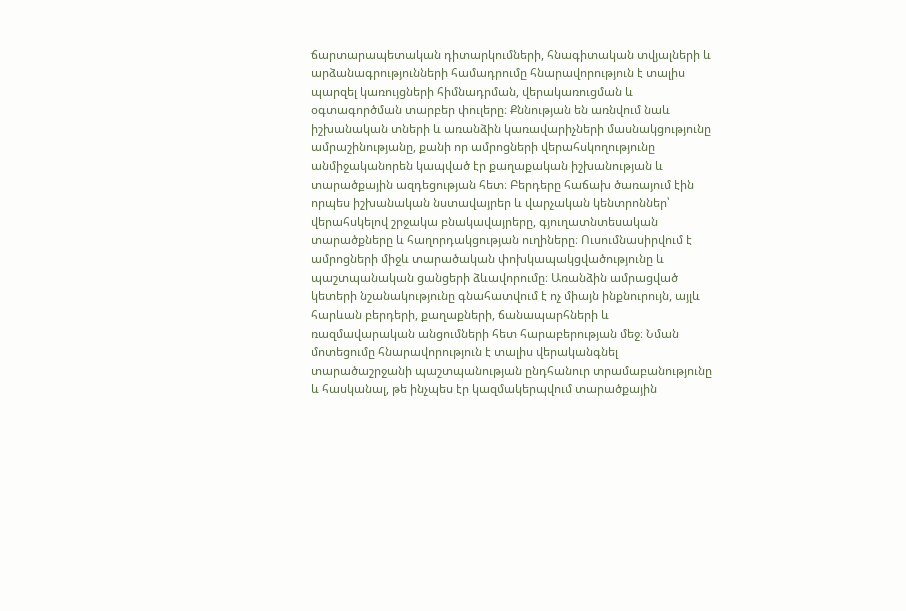ճարտարապետական դիտարկումների, հնագիտական տվյալների և արձանագրությունների համադրումը հնարավորություն է տալիս պարզել կառույցների հիմնադրման, վերակառուցման և օգտագործման տարբեր փուլերը։ Քննության են առնվում նաև իշխանական տների և առանձին կառավարիչների մասնակցությունը ամրաշինությանը, քանի որ ամրոցների վերահսկողությունը անմիջականորեն կապված էր քաղաքական իշխանության և տարածքային ազդեցության հետ։ Բերդերը հաճախ ծառայում էին որպես իշխանական նստավայրեր և վարչական կենտրոններ՝ վերահսկելով շրջակա բնակավայրերը, գյուղատնտեսական տարածքները և հաղորդակցության ուղիները։ Ուսումնասիրվում է ամրոցների միջև տարածական փոխկապակցվածությունը և պաշտպանական ցանցերի ձևավորումը։ Առանձին ամրացված կետերի նշանակությունը գնահատվում է ոչ միայն ինքնուրույն, այլև հարևան բերդերի, քաղաքների, ճանապարհների և ռազմավարական անցումների հետ հարաբերության մեջ։ Նման մոտեցումը հնարավորություն է տալիս վերականգնել տարածաշրջանի պաշտպանության ընդհանուր տրամաբանությունը և հասկանալ, թե ինչպես էր կազմակերպվում տարածքային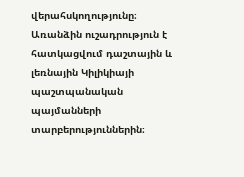վերահսկողությունը։ Առանձին ուշադրություն է հատկացվում դաշտային և լեռնային Կիլիկիայի պաշտպանական պայմանների տարբերություններին։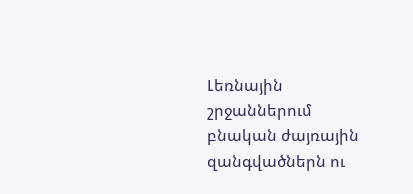Լեռնային շրջաններում բնական ժայռային զանգվածներն ու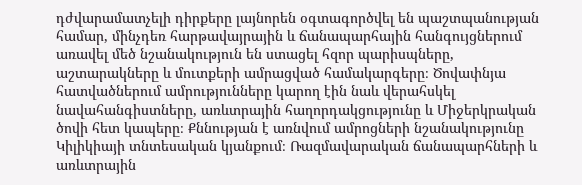դժվարամատչելի դիրքերը լայնորեն օգտագործվել են պաշտպանության համար, մինչդեռ հարթավայրային և ճանապարհային հանգույցներում առավել մեծ նշանակություն են ստացել հզոր պարիսպները, աշտարակները և մուտքերի ամրացված համակարգերը։ Ծովափնյա հատվածներում ամրությունները կարող էին նաև վերահսկել նավահանգիստները, առևտրային հաղորդակցությունը և Միջերկրական ծովի հետ կապերը։ Քննության է առնվում ամրոցների նշանակությունը Կիլիկիայի տնտեսական կյանքում։ Ռազմավարական ճանապարհների և առևտրային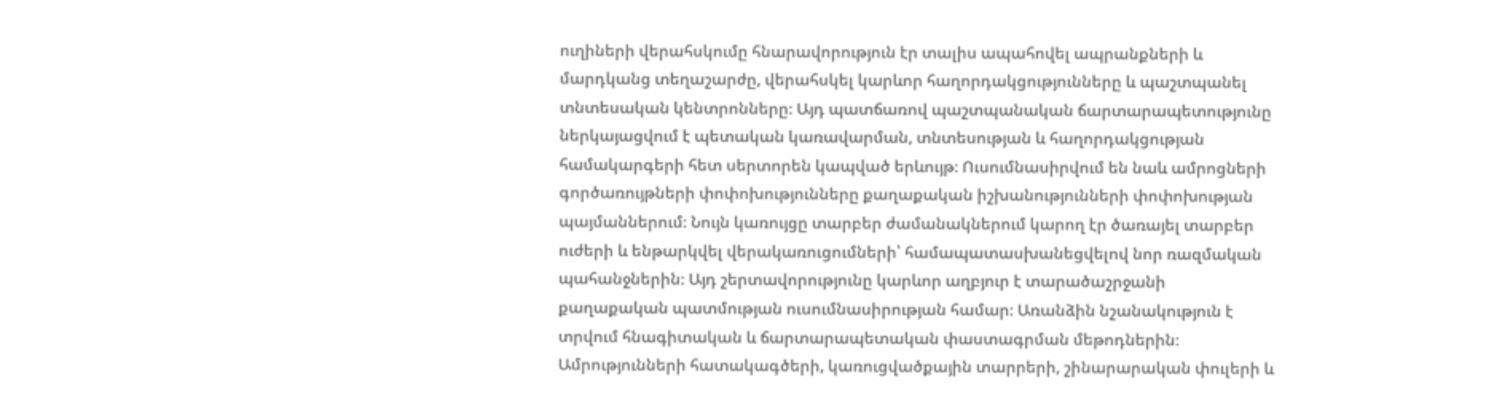ուղիների վերահսկումը հնարավորություն էր տալիս ապահովել ապրանքների և մարդկանց տեղաշարժը, վերահսկել կարևոր հաղորդակցությունները և պաշտպանել տնտեսական կենտրոնները։ Այդ պատճառով պաշտպանական ճարտարապետությունը ներկայացվում է պետական կառավարման, տնտեսության և հաղորդակցության համակարգերի հետ սերտորեն կապված երևույթ։ Ուսումնասիրվում են նաև ամրոցների գործառույթների փոփոխությունները քաղաքական իշխանությունների փոփոխության պայմաններում։ Նույն կառույցը տարբեր ժամանակներում կարող էր ծառայել տարբեր ուժերի և ենթարկվել վերակառուցումների՝ համապատասխանեցվելով նոր ռազմական պահանջներին։ Այդ շերտավորությունը կարևոր աղբյուր է տարածաշրջանի քաղաքական պատմության ուսումնասիրության համար։ Առանձին նշանակություն է տրվում հնագիտական և ճարտարապետական փաստագրման մեթոդներին։ Ամրությունների հատակագծերի, կառուցվածքային տարրերի, շինարարական փուլերի և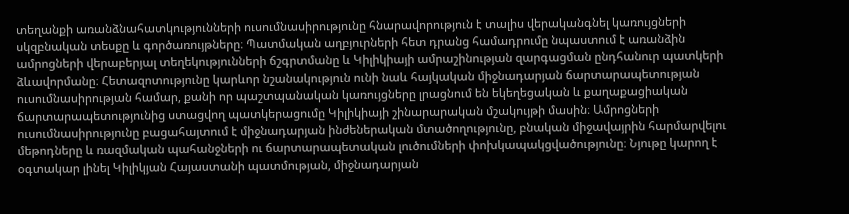տեղանքի առանձնահատկությունների ուսումնասիրությունը հնարավորություն է տալիս վերականգնել կառույցների սկզբնական տեսքը և գործառույթները։ Պատմական աղբյուրների հետ դրանց համադրումը նպաստում է առանձին ամրոցների վերաբերյալ տեղեկությունների ճշգրտմանը և Կիլիկիայի ամրաշինության զարգացման ընդհանուր պատկերի ձևավորմանը։ Հետազոտությունը կարևոր նշանակություն ունի նաև հայկական միջնադարյան ճարտարապետության ուսումնասիրության համար, քանի որ պաշտպանական կառույցները լրացնում են եկեղեցական և քաղաքացիական ճարտարապետությունից ստացվող պատկերացումը Կիլիկիայի շինարարական մշակույթի մասին։ Ամրոցների ուսումնասիրությունը բացահայտում է միջնադարյան ինժեներական մտածողությունը, բնական միջավայրին հարմարվելու մեթոդները և ռազմական պահանջների ու ճարտարապետական լուծումների փոխկապակցվածությունը։ Նյութը կարող է օգտակար լինել Կիլիկյան Հայաստանի պատմության, միջնադարյան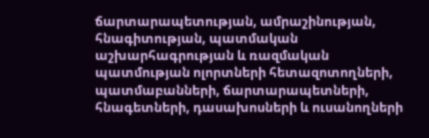ճարտարապետության, ամրաշինության, հնագիտության, պատմական աշխարհագրության և ռազմական պատմության ոլորտների հետազոտողների, պատմաբանների, ճարտարապետների, հնագետների, դասախոսների և ուսանողների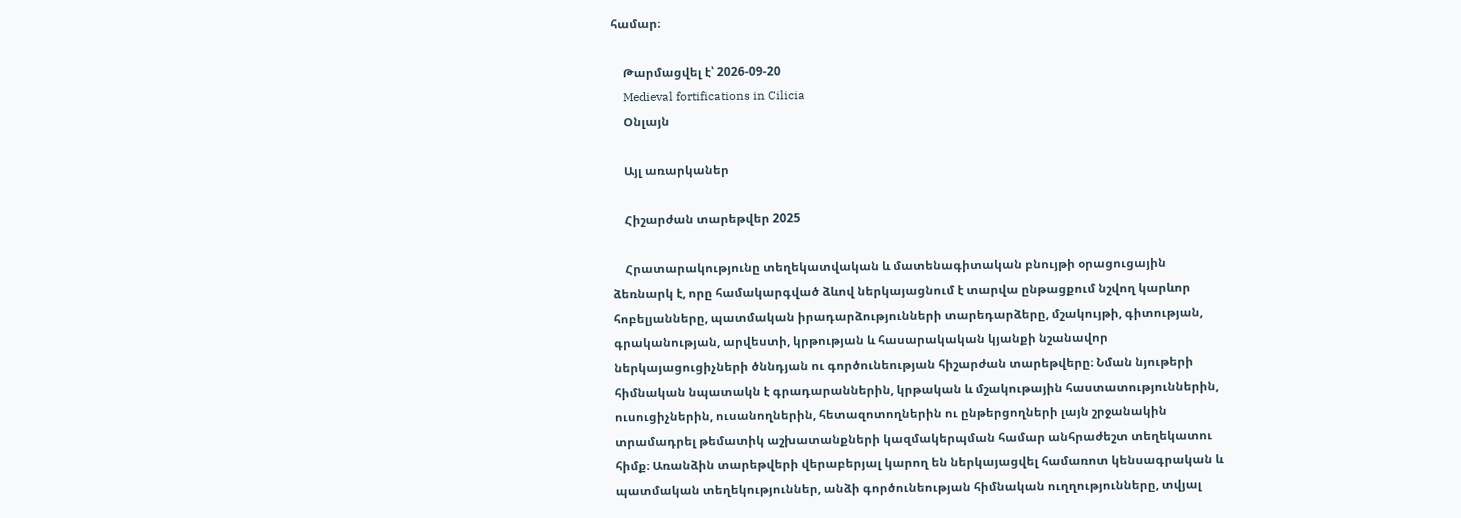համար։

    Թարմացվել է՝ 2026-09-20
    Medieval fortifications in Cilicia
    Օնլայն

    Այլ առարկաներ

    Հիշարժան տարեթվեր 2025

    Հրատարակությունը տեղեկատվական և մատենագիտական բնույթի օրացուցային ձեռնարկ է, որը համակարգված ձևով ներկայացնում է տարվա ընթացքում նշվող կարևոր հոբելյանները, պատմական իրադարձությունների տարեդարձերը, մշակույթի, գիտության, գրականության, արվեստի, կրթության և հասարակական կյանքի նշանավոր ներկայացուցիչների ծննդյան ու գործունեության հիշարժան տարեթվերը։ Նման նյութերի հիմնական նպատակն է գրադարաններին, կրթական և մշակութային հաստատություններին, ուսուցիչներին, ուսանողներին, հետազոտողներին ու ընթերցողների լայն շրջանակին տրամադրել թեմատիկ աշխատանքների կազմակերպման համար անհրաժեշտ տեղեկատու հիմք։ Առանձին տարեթվերի վերաբերյալ կարող են ներկայացվել համառոտ կենսագրական և պատմական տեղեկություններ, անձի գործունեության հիմնական ուղղությունները, տվյալ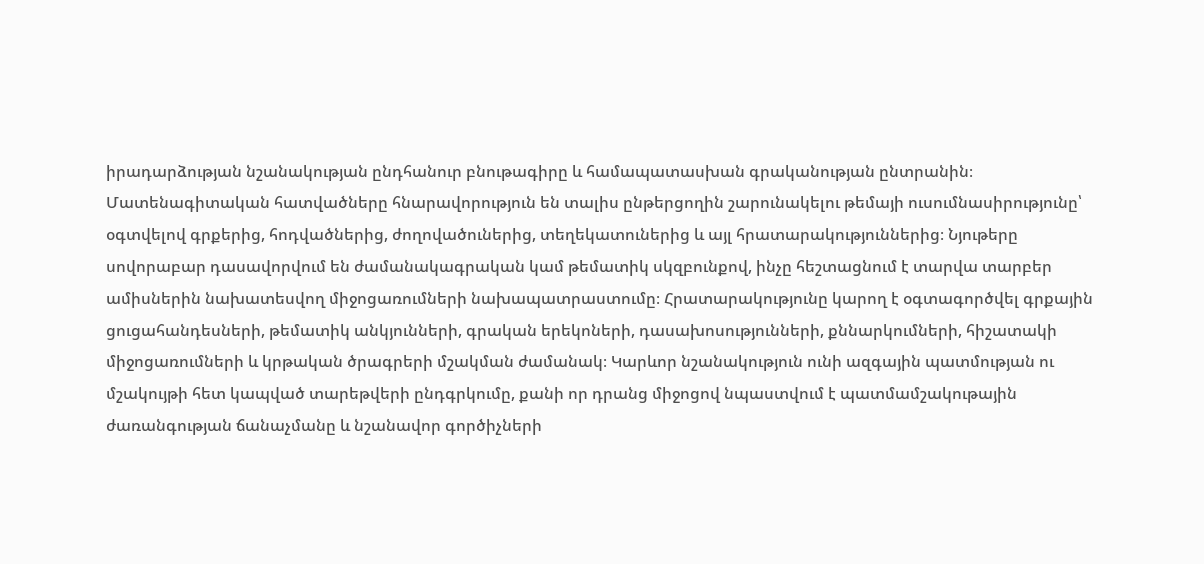իրադարձության նշանակության ընդհանուր բնութագիրը և համապատասխան գրականության ընտրանին։ Մատենագիտական հատվածները հնարավորություն են տալիս ընթերցողին շարունակելու թեմայի ուսումնասիրությունը՝ օգտվելով գրքերից, հոդվածներից, ժողովածուներից, տեղեկատուներից և այլ հրատարակություններից։ Նյութերը սովորաբար դասավորվում են ժամանակագրական կամ թեմատիկ սկզբունքով, ինչը հեշտացնում է տարվա տարբեր ամիսներին նախատեսվող միջոցառումների նախապատրաստումը։ Հրատարակությունը կարող է օգտագործվել գրքային ցուցահանդեսների, թեմատիկ անկյունների, գրական երեկոների, դասախոսությունների, քննարկումների, հիշատակի միջոցառումների և կրթական ծրագրերի մշակման ժամանակ։ Կարևոր նշանակություն ունի ազգային պատմության ու մշակույթի հետ կապված տարեթվերի ընդգրկումը, քանի որ դրանց միջոցով նպաստվում է պատմամշակութային ժառանգության ճանաչմանը և նշանավոր գործիչների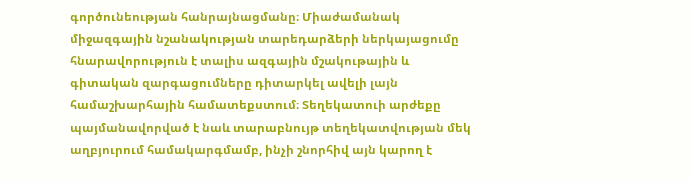գործունեության հանրայնացմանը։ Միաժամանակ միջազգային նշանակության տարեդարձերի ներկայացումը հնարավորություն է տալիս ազգային մշակութային և գիտական զարգացումները դիտարկել ավելի լայն համաշխարհային համատեքստում։ Տեղեկատուի արժեքը պայմանավորված է նաև տարաբնույթ տեղեկատվության մեկ աղբյուրում համակարգմամբ, ինչի շնորհիվ այն կարող է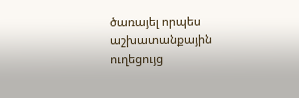ծառայել որպես աշխատանքային ուղեցույց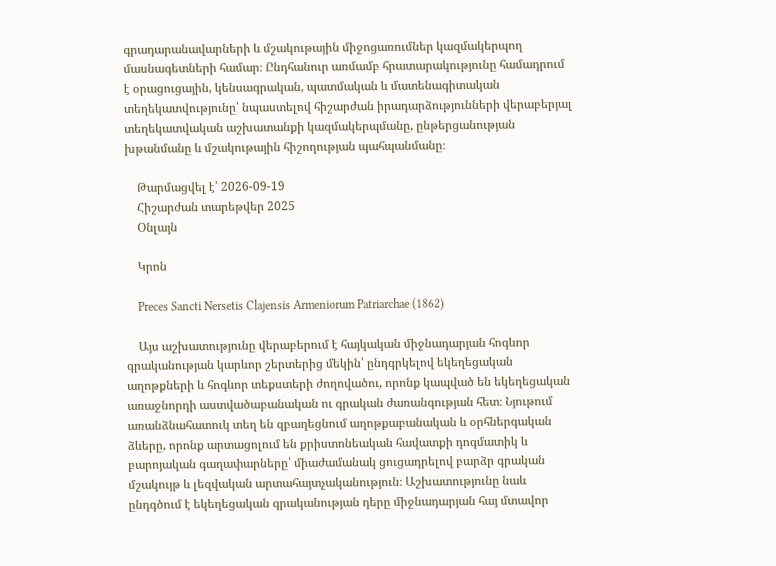գրադարանավարների և մշակութային միջոցառումներ կազմակերպող մասնագետների համար։ Ընդհանուր առմամբ հրատարակությունը համադրում է օրացուցային, կենսագրական, պատմական և մատենագիտական տեղեկատվությունը՝ նպաստելով հիշարժան իրադարձությունների վերաբերյալ տեղեկատվական աշխատանքի կազմակերպմանը, ընթերցանության խթանմանը և մշակութային հիշողության պահպանմանը։

    Թարմացվել է՝ 2026-09-19
    Հիշարժան տարեթվեր 2025
    Օնլայն

    Կրոն

    Preces Sancti Nersetis Clajensis Armeniorum Patriarchae (1862)

    Այս աշխատությունը վերաբերում է հայկական միջնադարյան հոգևոր գրականության կարևոր շերտերից մեկին՝ ընդգրկելով եկեղեցական աղոթքների և հոգևոր տեքստերի ժողովածու, որոնք կապված են եկեղեցական առաջնորդի աստվածաբանական ու գրական ժառանգության հետ։ Նյութում առանձնահատուկ տեղ են զբաղեցնում աղոթքաբանական և օրհներգական ձևերը, որոնք արտացոլում են քրիստոնեական հավատքի դոգմատիկ և բարոյական գաղափարները՝ միաժամանակ ցուցադրելով բարձր գրական մշակույթ և լեզվական արտահայտչականություն։ Աշխատությունը նաև ընդգծում է եկեղեցական գրականության դերը միջնադարյան հայ մտավոր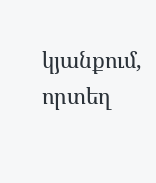կյանքում, որտեղ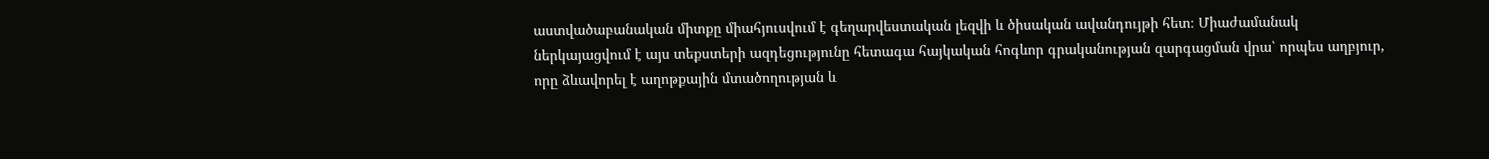աստվածաբանական միտքը միահյուսվում է գեղարվեստական լեզվի և ծիսական ավանդույթի հետ։ Միաժամանակ ներկայացվում է այս տեքստերի ազդեցությունը հետագա հայկական հոգևոր գրականության զարգացման վրա՝ որպես աղբյուր, որը ձևավորել է աղոթքային մտածողության և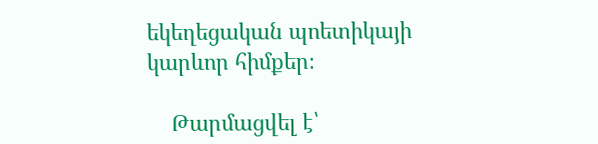եկեղեցական պոետիկայի կարևոր հիմքեր։

    Թարմացվել է՝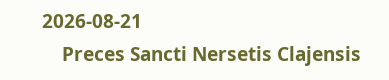2026-08-21
    Preces Sancti Nersetis Clajensis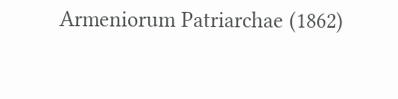Armeniorum Patriarchae (1862)